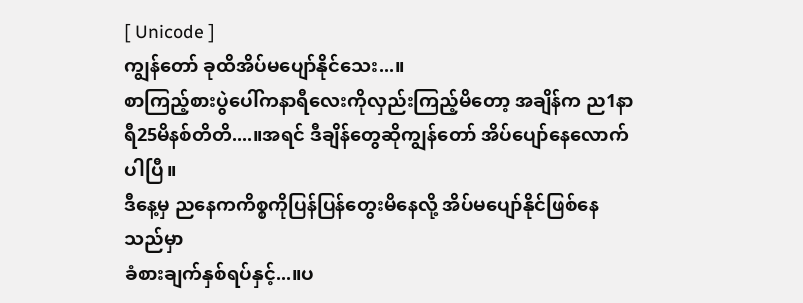[ Unicode ]
ကျွန်တော် ခုထိအိပ်မပျော်နိုင်သေး...။
စာကြည့်စားပွဲပေါ်ကနာရီလေးကိုလှည်းကြည့်မိတော့ အချိန်က ည1နာရီ25မိနစ်တိတိ....။အရင် ဒီချိန်တွေဆိုကျွန်တော် အိပ်ပျော်နေလောက်ပါပြီ။
ဒီနေ့မှ ညနေကကိစ္စကိုပြန်ပြန်တွေးမိနေလို့ အိပ်မပျော်နိုင်ဖြစ်နေသည်မှာ
ခံစားချက်နှစ်ရပ်နှင့်...။ပ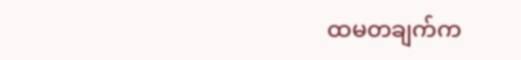ထမတချက်က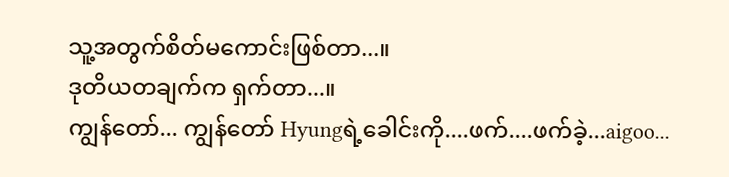သူ့အတွက်စိတ်မကောင်းဖြစ်တာ...။
ဒုတိယတချက်က ရှက်တာ...။
ကျွန်တော်... ကျွန်တော် Hyungရဲ့ခေါင်းကို....ဖက်....ဖက်ခဲ့...aigoo...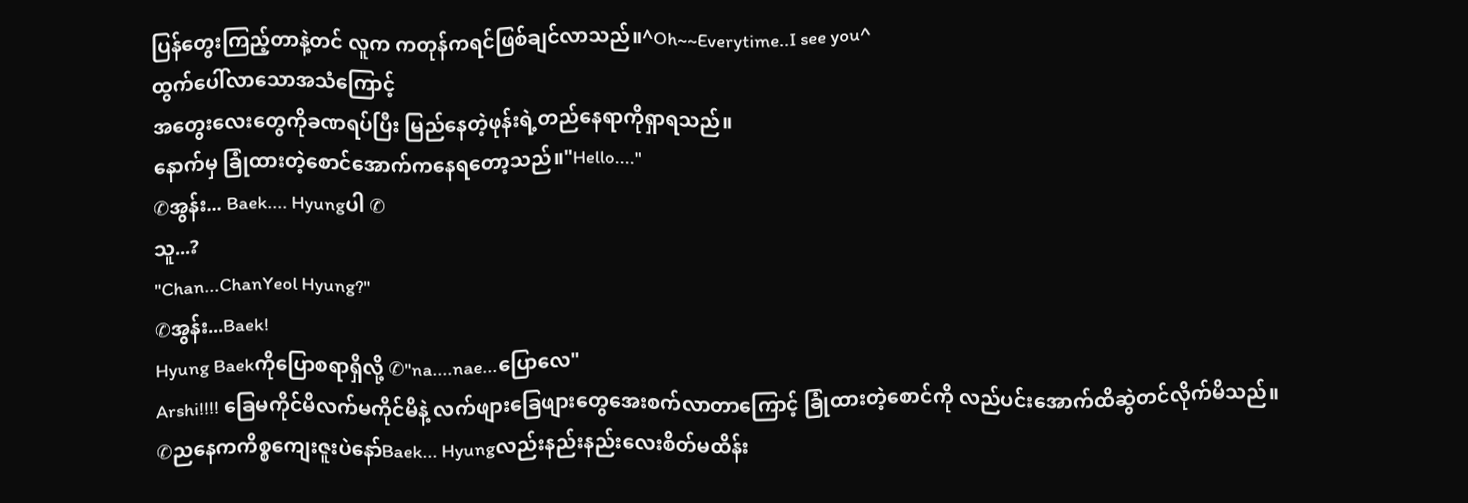ပြန်တွေးကြည့်တာနဲ့တင် လူက ကတုန်ကရင်ဖြစ်ချင်လာသည်။^Oh~~Everytime..I see you^
ထွက်ပေါ်လာသောအသံကြောင့်
အတွေးလေးတွေကိုခဏရပ်ပြီး မြည်နေတဲ့ဖုန်းရဲ့တည်နေရာကိုရှာရသည်။
နောက်မှ ခြုံထားတဲ့စောင်အောက်ကနေရတော့သည်။"Hello...."
✆အွန်း... Baek.... Hyungပါ ✆
သူ...?
"Chan...ChanYeol Hyung?"
✆အွန်း...Baek!
Hyung Baekကိုပြောစရာရှိလို့ ✆"na....nae...ပြောလေ"
Arshi!!!! ခြေမကိုင်မိလက်မကိုင်မိနဲ့ လက်ဖျားခြေဖျားတွေအေးစက်လာတာကြောင့် ခြုံထားတဲ့စောင်ကို လည်ပင်းအောက်ထိဆွဲတင်လိုက်မိသည်။
✆ညနေကကိစ္စကျေးဇူးပဲနော်Baek... Hyungလည်းနည်းနည်းလေးစိတ်မထိန်း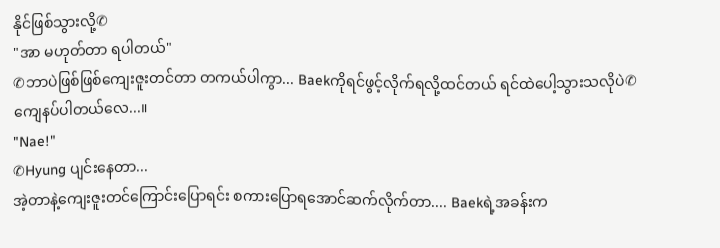နိုင်ဖြစ်သွားလို့✆
"အာ မဟုတ်တာ ရပါတယ်"
✆ဘာပဲဖြစ်ဖြစ်ကျေးဇူးတင်တာ တကယ်ပါကွာ... Baekကိုရင်ဖွင့်လိုက်ရလို့ထင်တယ် ရင်ထဲပေါ့သွားသလိုပဲ✆
ကျေနပ်ပါတယ်လေ...။
"Nae!"
✆Hyung ပျင်းနေတာ...
အဲ့တာနဲ့ကျေးဇူးတင်ကြောင်းပြောရင်း စကားပြောရအောင်ဆက်လိုက်တာ.... Baekရဲ့အခန်းက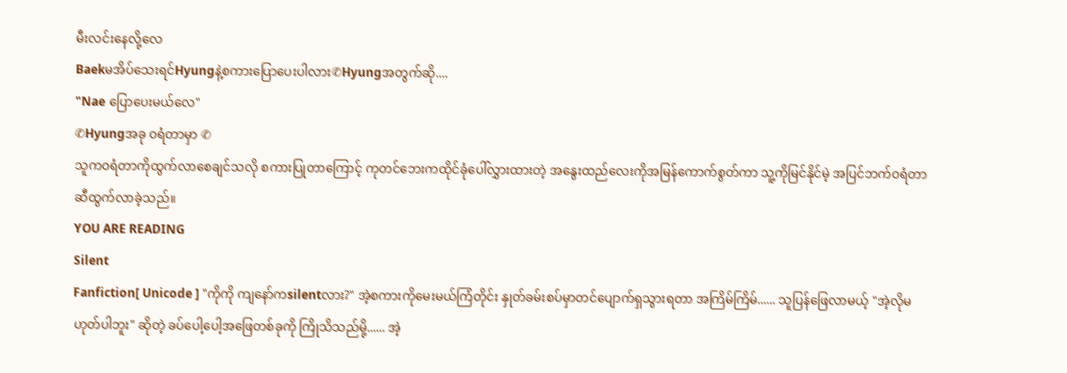မီးလင်းနေလို့လေ
Baekမအိပ်သေးရင်Hyungနဲ့စကားပြောပေးပါလား✆Hyungအတွက်ဆို....
"Nae ပြောပေးမယ်လေ"
✆Hyungအခု ဝရံတာမှာ ✆
သူကဝရံတာကိုထွက်လာစေချင်သလို စကားပြုတာကြောင့် ကုတင်ဘေးကထိုင်ခုံပေါ်လွှားထားတဲ့ အနွေးထည်လေးကိုအမြန်ကောက်စွတ်ကာ သူ့ကိုမြင်နိုင်မဲ့ အပြင်ဘက်ဝရံတာဆီထွက်လာခဲ့သည်။
YOU ARE READING
Silent
Fanfiction[ Unicode ] "ကိုကို ကျနော်ကsilentလား?" အဲ့စကားကိုမေးမယ်ကြံတိုင်း နှုတ်ခမ်းစပ်မှာတင်ပျောက်ရှသွားရတာ အကြိမ်ကြိမ်...... သူပြန်ဖြေလာမယ့် "အဲ့လိုမဟုတ်ပါဘူး" ဆိုတဲ့ ခပ်ပေါ့ပေါ့အဖြေတစ်ခုကို ကြိုသိသည်မို့...... အဲ့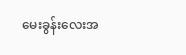မေးခွန်းလေးအ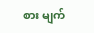စား မျက်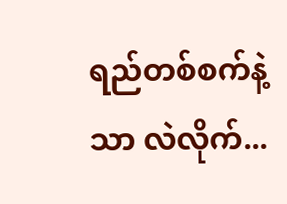ရည်တစ်စက်နဲ့သာ လဲလိုက်...